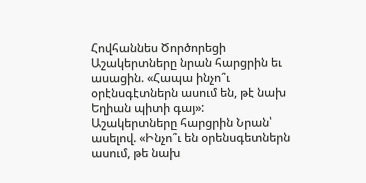Հովհաննես Ծործորեցի
Աշակերտները նրան հարցրին եւ ասացին. «Հապա ինչո՞ւ օրէնսգէտներն ասում են, թէ նախ Եղիան պիտի գայ»:
Աշակերտները հարցրին Նրան՝ ասելով. «Ինչո՞ւ են օրենսգետներն ասում, թե նախ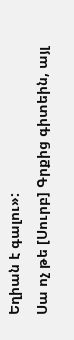Եղիան է գալու»:
Սա ոչ թե [Սուրբ] Գրքից գիտեին, այլ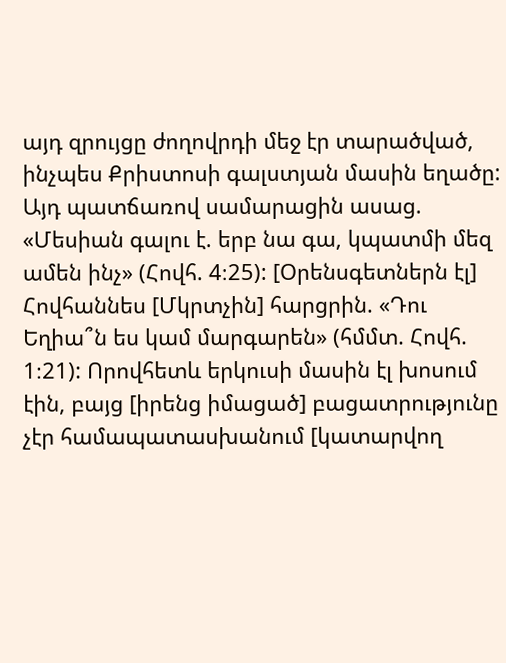այդ զրույցը ժողովրդի մեջ էր տարածված, ինչպես Քրիստոսի գալստյան մասին եղածը: Այդ պատճառով սամարացին ասաց. «Մեսիան գալու է. երբ նա գա, կպատմի մեզ ամեն ինչ» (Հովհ. 4։25): [Օրենսգետներն էլ] Հովհաննես [Մկրտչին] հարցրին. «Դու Եղիա՞ն ես կամ մարգարեն» (հմմտ. Հովհ. 1։21): Որովհետև երկուսի մասին էլ խոսում էին, բայց [իրենց իմացած] բացատրությունը չէր համապատասխանում [կատարվող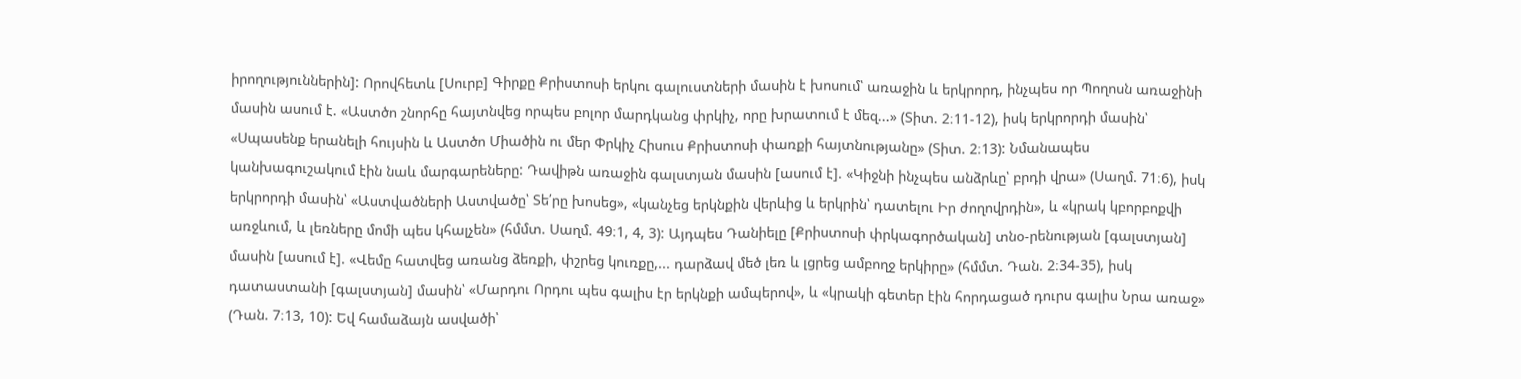իրողություններին]: Որովհետև [Սուրբ] Գիրքը Քրիստոսի երկու գալուստների մասին է խոսում՝ առաջին և երկրորդ, ինչպես որ Պողոսն առաջինի մասին ասում է. «Աստծո շնորհը հայտնվեց որպես բոլոր մարդկանց փրկիչ, որը խրատում է մեզ...» (Տիտ. 2։11-12), իսկ երկրորդի մասին՝ «Սպասենք երանելի հույսին և Աստծո Միածին ու մեր Փրկիչ Հիսուս Քրիստոսի փառքի հայտնությանը» (Տիտ. 2։13): Նմանապես կանխագուշակում էին նաև մարգարեները: Դավիթն առաջին գալստյան մասին [ասում է]. «Կիջնի ինչպես անձրևը՝ բրդի վրա» (Սաղմ. 71։6), իսկ երկրորդի մասին՝ «Աստվածների Աստվածը՝ Տե՛րը խոսեց», «կանչեց երկնքին վերևից և երկրին՝ դատելու Իր ժողովրդին», և «կրակ կբորբոքվի առջևում, և լեռները մոմի պես կհալչեն» (հմմտ. Սաղմ. 49։1, 4, 3): Այդպես Դանիելը [Քրիստոսի փրկագործական] տնօ-րենության [գալստյան] մասին [ասում է]. «Վեմը հատվեց առանց ձեռքի, փշրեց կուռքը,... դարձավ մեծ լեռ և լցրեց ամբողջ երկիրը» (հմմտ. Դան. 2։34-35), իսկ դատաստանի [գալստյան] մասին՝ «Մարդու Որդու պես գալիս էր երկնքի ամպերով», և «կրակի գետեր էին հորդացած դուրս գալիս Նրա առաջ» (Դան. 7։13, 10): Եվ համաձայն ասվածի՝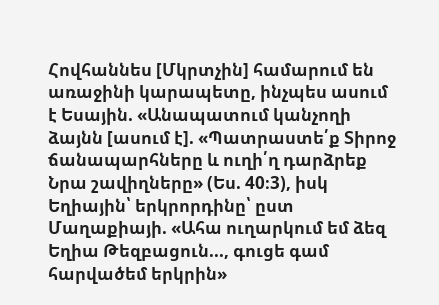Հովհաննես [Մկրտչին] համարում են առաջինի կարապետը, ինչպես ասում է Եսային. «Անապատում կանչողի ձայնն [ասում է]. «Պատրաստե՛ք Տիրոջ ճանապարհները և ուղի՛ղ դարձրեք Նրա շավիղները» (Ես. 40։3), իսկ Եղիային՝ երկրորդինը՝ ըստ Մաղաքիայի. «Ահա ուղարկում եմ ձեզ Եղիա Թեզբացուն..., գուցե գամ հարվածեմ երկրին»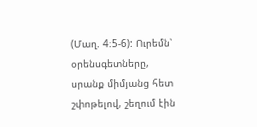(Մաղ. 4։5-6): Ուրեմն՝ օրենսգետները, սրանք միմյանց հետ շփոթելով, շեղում էին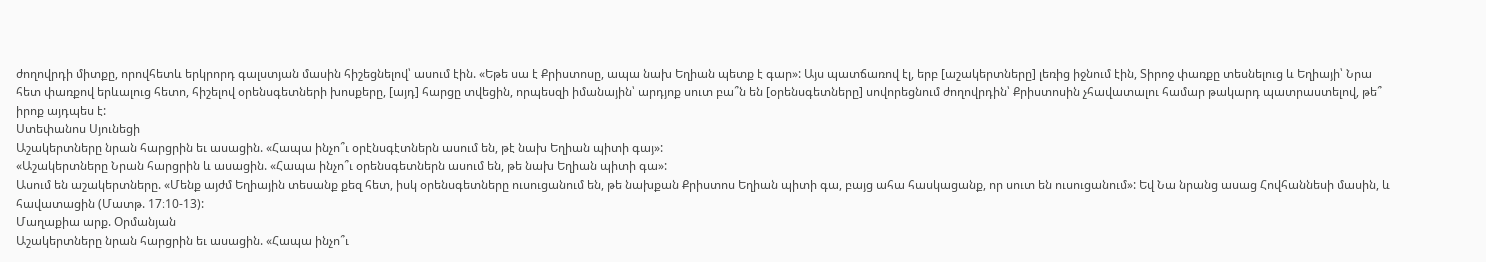ժողովրդի միտքը, որովհետև երկրորդ գալստյան մասին հիշեցնելով՝ ասում էին. «Եթե սա է Քրիստոսը, ապա նախ Եղիան պետք է գար»: Այս պատճառով էլ, երբ [աշակերտները] լեռից իջնում էին, Տիրոջ փառքը տեսնելուց և Եղիայի՝ Նրա հետ փառքով երևալուց հետո, հիշելով օրենսգետների խոսքերը, [այդ] հարցը տվեցին, որպեսզի իմանային՝ արդյոք սուտ բա՞ն են [օրենսգետները] սովորեցնում ժողովրդին՝ Քրիստոսին չհավատալու համար թակարդ պատրաստելով, թե՞ իրոք այդպես է:
Ստեփանոս Սյունեցի
Աշակերտները նրան հարցրին եւ ասացին. «Հապա ինչո՞ւ օրէնսգէտներն ասում են, թէ նախ Եղիան պիտի գայ»:
«Աշակերտները Նրան հարցրին և ասացին. «Հապա ինչո՞ւ օրենսգետներն ասում են, թե նախ Եղիան պիտի գա»:
Ասում են աշակերտները. «Մենք այժմ Եղիային տեսանք քեզ հետ, իսկ օրենսգետները ուսուցանում են, թե նախքան Քրիստոս Եղիան պիտի գա, բայց ահա հասկացանք, որ սուտ են ուսուցանում»: Եվ Նա նրանց ասաց Հովհաննեսի մասին, և հավատացին (Մատթ. 17։10-13):
Մաղաքիա արք. Օրմանյան
Աշակերտները նրան հարցրին եւ ասացին. «Հապա ինչո՞ւ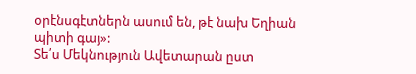օրէնսգէտներն ասում են, թէ նախ Եղիան պիտի գայ»:
Տե՛ս Մեկնություն Ավետարան ըստ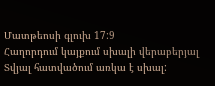Մատթեոսի գլուխ 17:9
Հաղորդում կայքում սխալի վերաբերյալ
Տվյալ հատվածում առկա է սխալ: